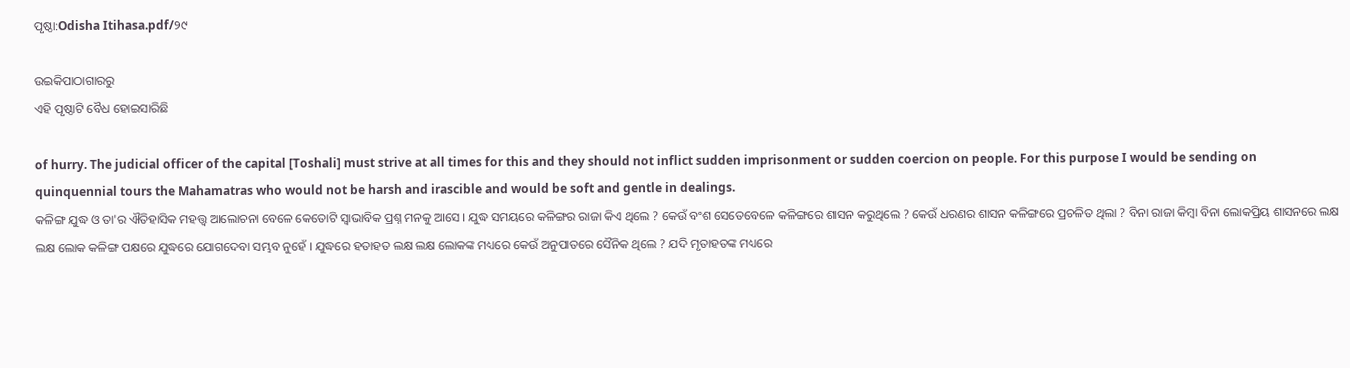ପୃଷ୍ଠା:Odisha Itihasa.pdf/୨୯

ଉଇକିପାଠାଗାର‌ରୁ
ଏହି ପୃଷ୍ଠାଟି ବୈଧ ହୋଇସାରିଛି

of hurry. The judicial officer of the capital [Toshali] must strive at all times for this and they should not inflict sudden imprisonment or sudden coercion on people. For this purpose I would be sending on quinquennial tours the Mahamatras who would not be harsh and irascible and would be soft and gentle in dealings.
କଳିଙ୍ଗ ଯୁଦ୍ଧ ଓ ତା'ର ଐତିହାସିକ ମହତ୍ତ୍ୱ ଆଲୋଚନା ବେଳେ କେତୋଟି ସ୍ୱାଭାବିକ ପ୍ରଶ୍ନ ମନକୁ ଆସେ । ଯୁଦ୍ଧ ସମୟରେ କଳିଙ୍ଗର ରାଜା କିଏ ଥିଲେ ? କେଉଁ ବଂଶ ସେତେବେଳେ କଳିଙ୍ଗରେ ଶାସନ କରୁଥିଲେ ? କେଉଁ ଧରଣର ଶାସନ କଳିଙ୍ଗରେ ପ୍ରଚଳିତ ଥିଲା ? ବିନା ରାଜା କିମ୍ବା ବିନା ଲୋକପ୍ରିୟ ଶାସନରେ ଲକ୍ଷ ଲକ୍ଷ ଲୋକ କଳିଙ୍ଗ ପକ୍ଷରେ ଯୁଦ୍ଧରେ ଯୋଗଦେବା ସମ୍ଭବ ନୁହେଁ । ଯୁଦ୍ଧରେ ହତାହତ ଲକ୍ଷ ଲକ୍ଷ ଲୋକଙ୍କ ମଧ୍ୟରେ କେଉଁ ଅନୁପାତରେ ସୈନିକ ଥିଲେ ? ଯଦି ମୃତାହତଙ୍କ ମଧ୍ୟରେ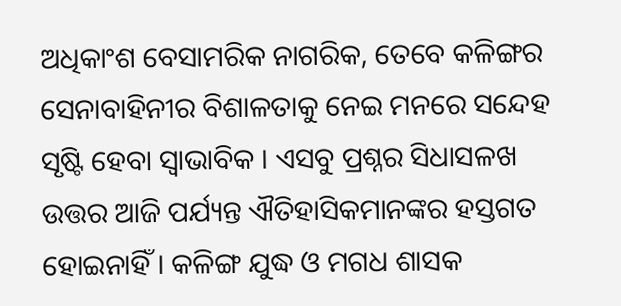ଅଧିକାଂଶ ବେସାମରିକ ନାଗରିକ, ତେବେ କଳିଙ୍ଗର ସେନାବାହିନୀର ବିଶାଳତାକୁ ନେଇ ମନରେ ସନ୍ଦେହ ସୃଷ୍ଟି ହେବା ସ୍ୱାଭାବିକ । ଏସବୁ ପ୍ରଶ୍ନର ସିଧାସଳଖ ଉତ୍ତର ଆଜି ପର୍ଯ୍ୟନ୍ତ ଐତିହାସିକମାନଙ୍କର ହସ୍ତଗତ ହୋଇନାହିଁ । କଳିଙ୍ଗ ଯୁଦ୍ଧ ଓ ମଗଧ ଶାସକ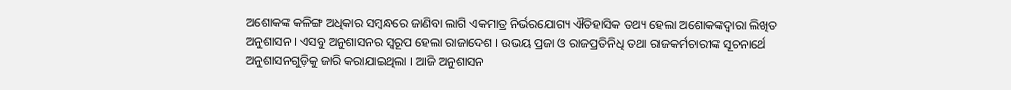ଅଶୋକଙ୍କ କଳିଙ୍ଗ ଅଧିକାର ସମ୍ବନ୍ଧରେ ଜାଣିବା ଲାଗି ଏକମାତ୍ର ନିର୍ଭରଯୋଗ୍ୟ ଐତିହାସିକ ତଥ୍ୟ ହେଲା ଅଶୋକଙ୍କଦ୍ୱାରା ଲିଖିତ ଅନୁଶାସନ । ଏସବୁ ଅନୁଶାସନର ସ୍ୱରୂପ ହେଲା ରାଜାଦେଶ । ଉଭୟ ପ୍ରଜା ଓ ରାଜପ୍ରତିନିଧି ତଥା ରାଜକର୍ମଚାରୀଙ୍କ ସୂଚନାର୍ଥେ ଅନୁଶାସନଗୁଡ଼ିକୁ ଜାରି କରାଯାଇଥିଲା । ଆଜି ଅନୁଶାସନ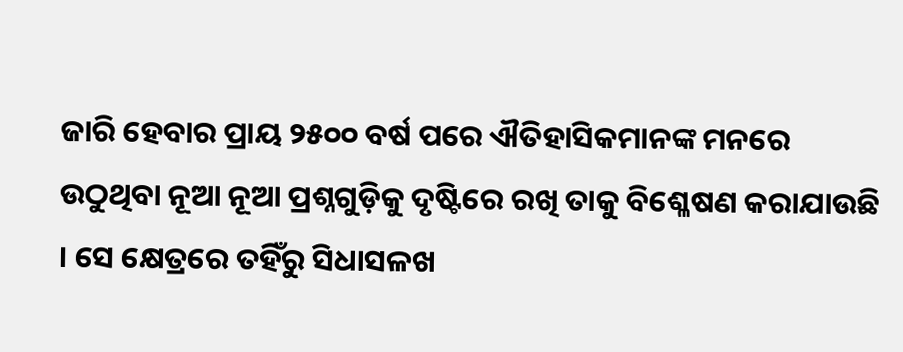ଜାରି ହେବାର ପ୍ରାୟ ୨୫୦୦ ବର୍ଷ ପରେ ଐତିହାସିକମାନଙ୍କ ମନରେ ଉଠୁଥିବା ନୂଆ ନୂଆ ପ୍ରଶ୍ନଗୁଡ଼ିକୁ ଦୃଷ୍ଟିରେ ରଖି ତାକୁ ବିଶ୍ଳେଷଣ କରାଯାଉଛି । ସେ କ୍ଷେତ୍ରରେ ତହିଁରୁ ସିଧାସଳଖ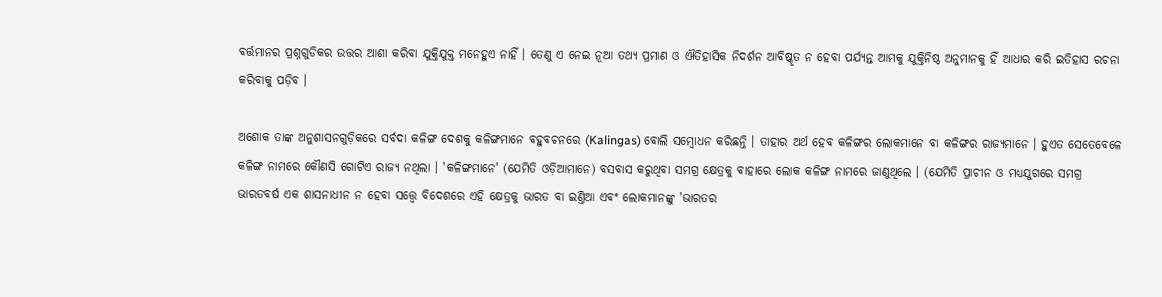ବର୍ତ୍ତମାନର ପ୍ରଶ୍ନଗୁଡିକର ଉତ୍ତର ଆଶା କରିବା ଯୁକ୍ତିଯୁକ୍ତ ମନେହୁଏ ନାହିଁ । ତେଣୁ ଏ ନେଇ ନୂଆ ତଥ୍ୟ ପ୍ରମାଣ ଓ ଐତିହାସିକ ନିଦର୍ଶନ ଆବିଷ୍କୃତ ନ ହେବା ପର୍ଯ୍ୟନ୍ତ ଆମକୁ ଯୁକ୍ତିନିଷ୍ଠ ଅନୁମାନକୁ ହିଁ ଆଧାର କରି ଇତିହାସ ରଚନା କରିବାକୁ ପଡ଼ିବ ।

ଅଶୋକ ତାଙ୍କ ଅନୁଶାସନଗୁଡ଼ିକରେ ସର୍ବଦା କଳିଙ୍ଗ ଦେଶକୁ କଳିଙ୍ଗମାନେ ବହୁବଚନରେ (Kalingas) ବୋଲି ସମ୍ବୋଧନ କରିଛନ୍ତି । ତାହାର ଅର୍ଥ ହେବ କଳିଙ୍ଗର ଲୋକମାନେ ବା କଳିଙ୍ଗର ରାଜ୍ୟମାନେ । ହୁଏତ ସେତେବେଳେ କଳିଙ୍ଗ ନାମରେ କୌଣସି ଗୋଟିଏ ରାଜ୍ୟ ନଥିଲା । 'କଳିଙ୍ଗମାନେ' (ଯେମିତି ଓଡ଼ିଆମାନେ) ବସବାସ କରୁଥିବା ସମଗ୍ର କ୍ଷେତ୍ରକୁ ବାହାରେ ଲୋକ କଳିଙ୍ଗ ନାମରେ ଜାଣୁଥିଲେ । (ଯେମିତି ପ୍ରାଚୀନ ଓ ମଧ୍ୟଯୁଗରେ ସମଗ୍ର ଭାରତବର୍ଷ ଏକ ଶାସନାଧୀନ ନ ହେବା ସତ୍ତ୍ୱେ ବିଦେଶରେ ଏହି କ୍ଷେତ୍ରକୁ ଭାରତ ବା ଇଣ୍ତିଆ ଏବଂ ଲୋକମାନଙ୍କୁ 'ଭାରତର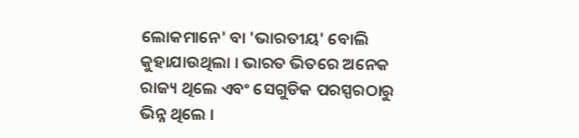ଲୋକମାନେ' ବା 'ଭାରତୀୟ' ବୋଲି କୁହାଯାଉଥିଲା । ଭାରତ ଭିତରେ ଅନେକ ରାଜ୍ୟ ଥିଲେ ଏବଂ ସେଗୁଡିକ ପରସ୍ପରଠାରୁ ଭିନ୍ନ ଥିଲେ ।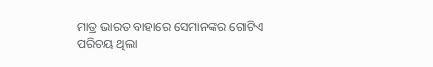ମାତ୍ର ଭାରତ ବାହାରେ ସେମାନଙ୍କର ଗୋଟିଏ ପରିଚୟ ଥିଲା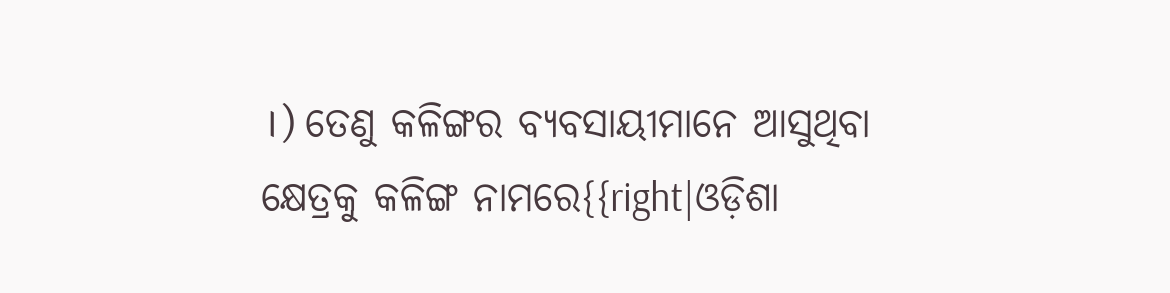।) ତେଣୁ କଳିଙ୍ଗର ବ୍ୟବସାୟୀମାନେ ଆସୁଥିବା କ୍ଷେତ୍ରକୁ କଳିଙ୍ଗ ନାମରେ{{right|ଓଡ଼ିଶା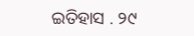ଇତିହାସ . ୨୯